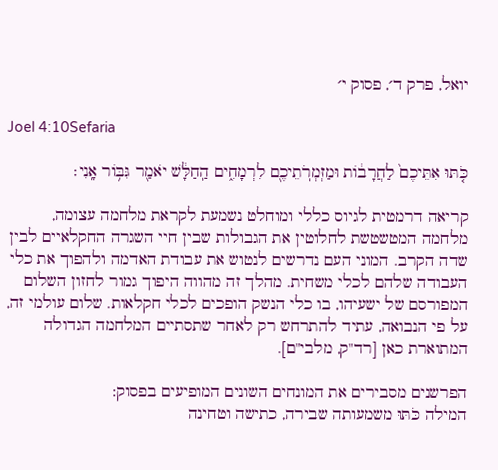יואל, פרק ד׳, פסוק י׳

Joel 4:10Sefaria

כֹּ֤תּוּ אִתֵּיכֶם֙ לַחֲרָב֔וֹת וּמַזְמְרֹֽתֵיכֶ֖ם לִרְמָחִ֑ים הַֽחַלָּ֔שׁ יֹאמַ֖ר גִּבּ֥וֹר אָֽנִי׃

קריאה דרמטית לגיוס כללי ומוחלט נשמעת לקראת מלחמה עצומה, מלחמה המטשטשת לחלוטין את הגבולות שבין חיי השגרה החקלאיים לבין שדה הקרב. המוני העם נדרשים לנטוש את עבודת האדמה ולהפוך את כלי העבודה שלהם לכלי משחית. מהלך זה מהווה היפוך גמור לחזון השלום המפורסם של ישעיהו, בו כלי הנשק הופכים לכלי חקלאות. שלום עולמי זה, על פי הנבואה, עתיד להתרחש רק לאחר שתסתיים המלחמה הגדולה המתוארת כאן [רד"ק, מלבי"ם].

הפרשנים מסבירים את המונחים השונים המופיעים בפסוק:
המילה כֹּתּוּ משמעותה שבירה, כתישה וטחינה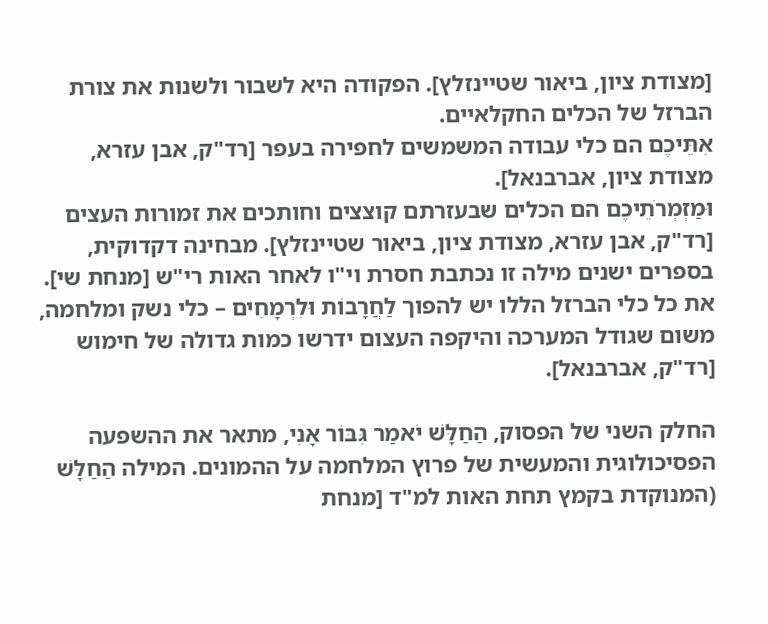[מצודת ציון, ביאור שטיינזלץ]. הפקודה היא לשבור ולשנות את צורת הברזל של הכלים החקלאיים.
אִתֵּיכֶם הם כלי עבודה המשמשים לחפירה בעפר [רד"ק, אבן עזרא, מצודת ציון, אברבנאל].
וּמַזְמְרֹתֵיכֶם הם הכלים שבעזרתם קוצצים וחותכים את זמורות העצים [רד"ק, אבן עזרא, מצודת ציון, ביאור שטיינזלץ]. מבחינה דקדוקית, בספרים ישנים מילה זו נכתבת חסרת וי"ו לאחר האות רי"ש [מנחת שי].
את כל כלי הברזל הללו יש להפוך לַחֲרָבוֹת וּלִרְמָחִים – כלי נשק ומלחמה, משום שגודל המערכה והיקפה העצום ידרשו כמות גדולה של חימוש [רד"ק, אברבנאל].

החלק השני של הפסוק, הַחַלָּשׁ יֹאמַר גִּבּוֹר אָנִי, מתאר את ההשפעה הפסיכולוגית והמעשית של פרוץ המלחמה על ההמונים. המילה הַחַלָּשׁ (המנוקדת בקמץ תחת האות למ"ד [מנחת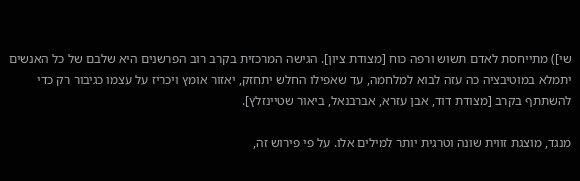שי]) מתייחסת לאדם תשוש ורפה כוח [מצודת ציון]. הגישה המרכזית בקרב רוב הפרשנים היא שלבם של כל האנשים יתמלא במוטיבציה כה עזה לבוא למלחמה, עד שאפילו החלש יתחזק, יאזור אומץ ויכריז על עצמו כגיבור רק כדי להשתתף בקרב [מצודת דוד, אבן עזרא, אברבנאל, ביאור שטיינזלץ].

מנגד, מוצגת זווית שונה וטרגית יותר למילים אלו. על פי פירוש זה,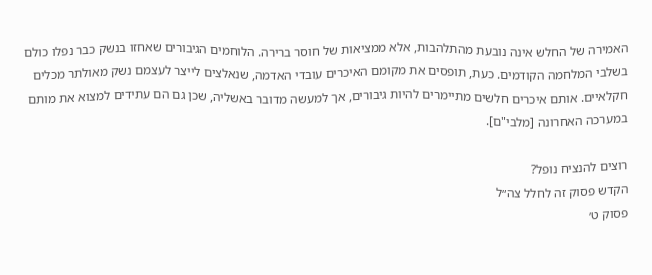האמירה של החלש אינה נובעת מהתלהבות, אלא ממציאות של חוסר ברירה. הלוחמים הגיבורים שאחזו בנשק כבר נפלו כולם בשלבי המלחמה הקודמים. כעת, תופסים את מקומם האיכרים עובדי האדמה, שנאלצים לייצר לעצמם נשק מאולתר מכלים חקלאיים. אותם איכרים חלשים מתיימרים להיות גיבורים, אך למעשה מדובר באשליה, שכן גם הם עתידים למצוא את מותם במערכה האחרונה [מלבי"ם].

רוצים להנציח נופל?
הקדש פסוק זה לחלל צה״ל
פסוק ט׳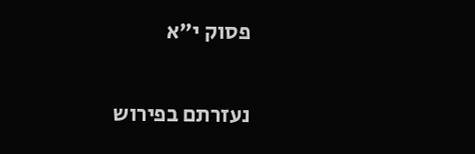פסוק י״א

נעזרתם בפירוש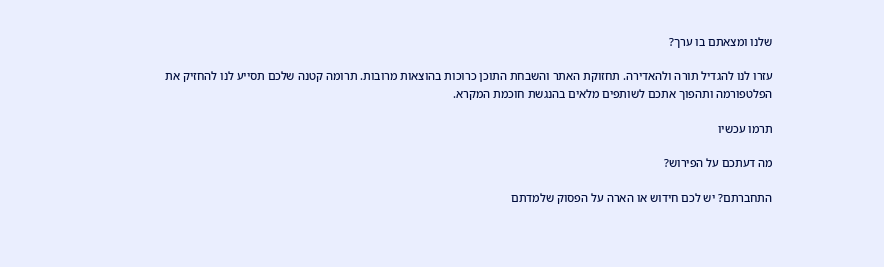שלנו ומצאתם בו ערך?

עזרו לנו להגדיל תורה ולהאדירה. תחזוקת האתר והשבחת התוכן כרוכות בהוצאות מרובות. תרומה קטנה שלכם תסייע לנו להחזיק את הפלטפורמה ותהפוך אתכם לשותפים מלאים בהנגשת חוכמת המקרא.

תרמו עכשיו

מה דעתכם על הפירוש?

התחברתם? יש לכם חידוש או הארה על הפסוק שלמדתם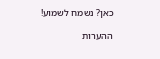כאן? נשמח לשמוע!

ההערות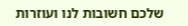שלכם חשובות לנו ועוזרות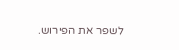לשפר את הפירוש.